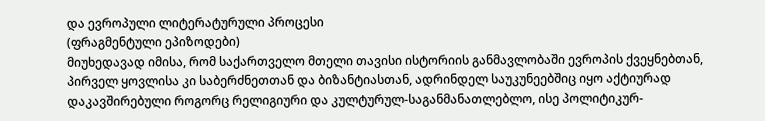და ევროპული ლიტერატურული პროცესი
(ფრაგმენტული ეპიზოდები)
მიუხედავად იმისა, რომ საქართველო მთელი თავისი ისტორიის განმავლობაში ევროპის ქვეყნებთან, პირველ ყოვლისა კი საბერძნეთთან და ბიზანტიასთან, ადრინდელ საუკუნეებშიც იყო აქტიურად დაკავშირებული როგორც რელიგიური და კულტურულ-საგანმანათლებლო, ისე პოლიტიკურ-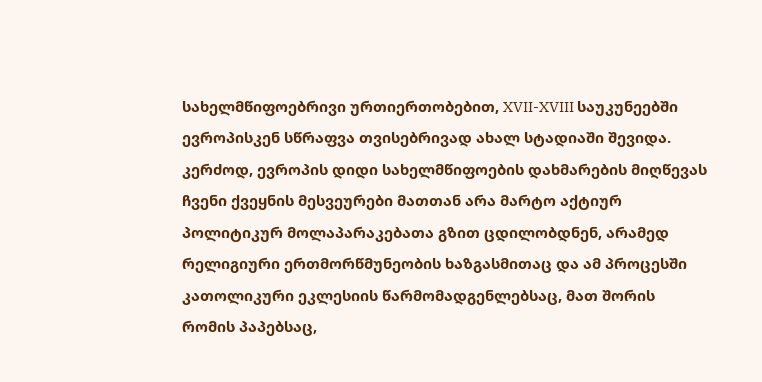სახელმწიფოებრივი ურთიერთობებით, XVII-XVIII საუკუნეებში ევროპისკენ სწრაფვა თვისებრივად ახალ სტადიაში შევიდა.
კერძოდ, ევროპის დიდი სახელმწიფოების დახმარების მიღწევას ჩვენი ქვეყნის მესვეურები მათთან არა მარტო აქტიურ პოლიტიკურ მოლაპარაკებათა გზით ცდილობდნენ, არამედ რელიგიური ერთმორწმუნეობის ხაზგასმითაც და ამ პროცესში კათოლიკური ეკლესიის წარმომადგენლებსაც, მათ შორის რომის პაპებსაც,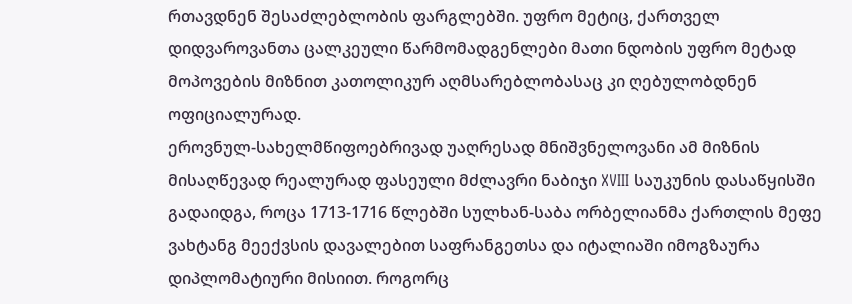რთავდნენ შესაძლებლობის ფარგლებში. უფრო მეტიც, ქართველ დიდვაროვანთა ცალკეული წარმომადგენლები მათი ნდობის უფრო მეტად მოპოვების მიზნით კათოლიკურ აღმსარებლობასაც კი ღებულობდნენ ოფიციალურად.
ეროვნულ-სახელმწიფოებრივად უაღრესად მნიშვნელოვანი ამ მიზნის მისაღწევად რეალურად ფასეული მძლავრი ნაბიჯი XVIII საუკუნის დასაწყისში გადაიდგა, როცა 1713-1716 წლებში სულხან-საბა ორბელიანმა ქართლის მეფე ვახტანგ მეექვსის დავალებით საფრანგეთსა და იტალიაში იმოგზაურა დიპლომატიური მისიით. როგორც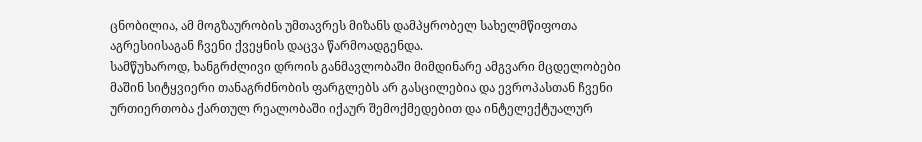ცნობილია, ამ მოგზაურობის უმთავრეს მიზანს დამპყრობელ სახელმწიფოთა აგრესიისაგან ჩვენი ქვეყნის დაცვა წარმოადგენდა.
სამწუხაროდ, ხანგრძლივი დროის განმავლობაში მიმდინარე ამგვარი მცდელობები მაშინ სიტყვიერი თანაგრძნობის ფარგლებს არ გასცილებია და ევროპასთან ჩვენი ურთიერთობა ქართულ რეალობაში იქაურ შემოქმედებით და ინტელექტუალურ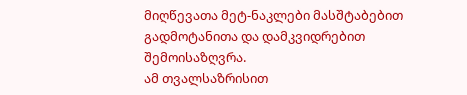მიღწევათა მეტ-ნაკლები მასშტაბებით გადმოტანითა და დამკვიდრებით შემოისაზღვრა.
ამ თვალსაზრისით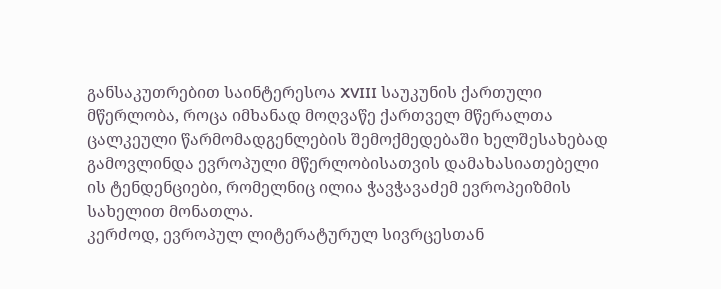განსაკუთრებით საინტერესოა XVIII საუკუნის ქართული მწერლობა, როცა იმხანად მოღვაწე ქართველ მწერალთა ცალკეული წარმომადგენლების შემოქმედებაში ხელშესახებად გამოვლინდა ევროპული მწერლობისათვის დამახასიათებელი ის ტენდენციები, რომელნიც ილია ჭავჭავაძემ ევროპეიზმის სახელით მონათლა.
კერძოდ, ევროპულ ლიტერატურულ სივრცესთან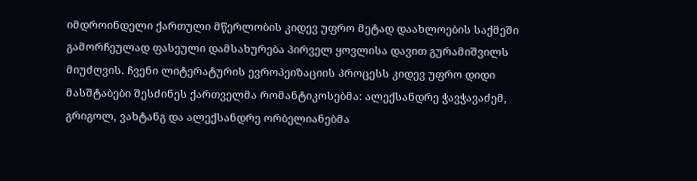იმდროინდელი ქართული მწერლობის კიდევ უფრო მეტად დაახლოების საქმეში გამორჩეულად ფასეული დამსახურება პირველ ყოვლისა დავით გურამიშვილს მიუძღვის. ჩვენი ლიტერატურის ევროპეიზაციის პროცესს კიდევ უფრო დიდი მასშტაბები შესძინეს ქართველმა რომანტიკოსებმა: ალექსანდრე ჭავჭავაძემ, გრიგოლ, ვახტანგ და ალექსანდრე ორბელიანებმა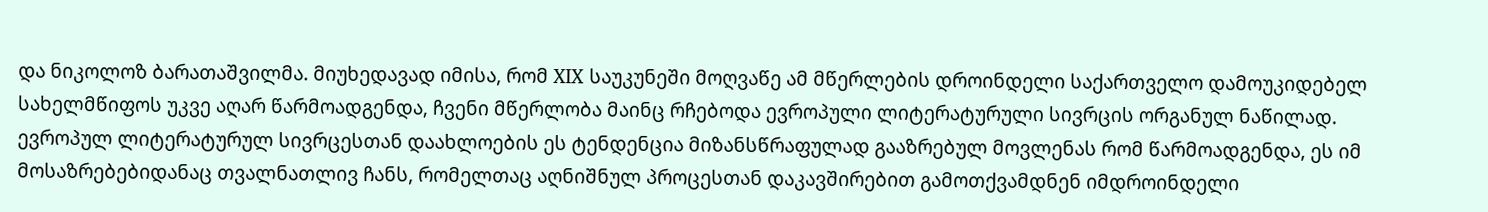და ნიკოლოზ ბარათაშვილმა. მიუხედავად იმისა, რომ XIX საუკუნეში მოღვაწე ამ მწერლების დროინდელი საქართველო დამოუკიდებელ სახელმწიფოს უკვე აღარ წარმოადგენდა, ჩვენი მწერლობა მაინც რჩებოდა ევროპული ლიტერატურული სივრცის ორგანულ ნაწილად.
ევროპულ ლიტერატურულ სივრცესთან დაახლოების ეს ტენდენცია მიზანსწრაფულად გააზრებულ მოვლენას რომ წარმოადგენდა, ეს იმ მოსაზრებებიდანაც თვალნათლივ ჩანს, რომელთაც აღნიშნულ პროცესთან დაკავშირებით გამოთქვამდნენ იმდროინდელი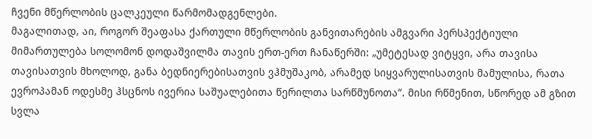ჩვენი მწერლობის ცალკეული წარმომადგენლები.
მაგალითად, აი, როგორ შეაფასა ქართული მწერლობის განვითარების ამგვარი პერსპექტიული მიმართულება სოლომონ დოდაშვილმა თავის ერთ-ერთ ჩანაწერში: „უმეტესად ვიტყვი, არა თავისა თავისათვის მხოლოდ, განა ბედნიერებისათვის ვჰმუშაკობ, არამედ სიყვარულისათვის მამულისა, რათა ევროპამან ოდესმე ჰსცნოს ივერია საშუალებითა წერილთა სარწმუნოთა“. მისი რწმენით, სწორედ ამ გზით სვლა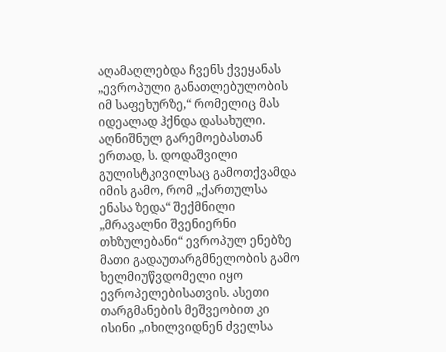აღამაღლებდა ჩვენს ქვეყანას „ევროპული განათლებულობის იმ საფეხურზე,“ რომელიც მას იდეალად ჰქნდა დასახული.
აღნიშნულ გარემოებასთან ერთად, ს. დოდაშვილი გულისტკივილსაც გამოთქვამდა იმის გამო, რომ „ქართულსა ენასა ზედა“ შექმნილი „მრავალნი შვენიერნი თხზულებანი“ ევროპულ ენებზე მათი გადაუთარგმნელობის გამო ხელმიუწვდომელი იყო ევროპელებისათვის. ასეთი თარგმანების მეშვეობით კი ისინი „იხილვიდნენ ძველსა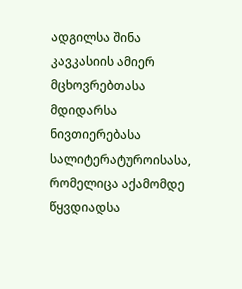ადგილსა შინა კავკასიის ამიერ მცხოვრებთასა მდიდარსა ნივთიერებასა სალიტერატუროისასა, რომელიცა აქამომდე წყვდიადსა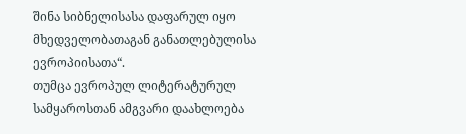შინა სიბნელისასა დაფარულ იყო მხედველობათაგან განათლებულისა ევროპიისათა“.
თუმცა ევროპულ ლიტერატურულ სამყაროსთან ამგვარი დაახლოება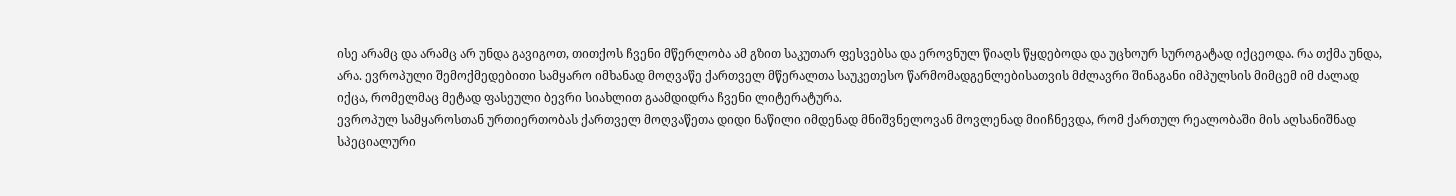ისე არამც და არამც არ უნდა გავიგოთ, თითქოს ჩვენი მწერლობა ამ გზით საკუთარ ფესვებსა და ეროვნულ წიაღს წყდებოდა და უცხოურ სუროგატად იქცეოდა. რა თქმა უნდა, არა. ევროპული შემოქმედებითი სამყარო იმხანად მოღვაწე ქართველ მწერალთა საუკეთესო წარმომადგენლებისათვის მძლავრი შინაგანი იმპულსის მიმცემ იმ ძალად იქცა, რომელმაც მეტად ფასეული ბევრი სიახლით გაამდიდრა ჩვენი ლიტერატურა.
ევროპულ სამყაროსთან ურთიერთობას ქართველ მოღვაწეთა დიდი ნაწილი იმდენად მნიშვნელოვან მოვლენად მიიჩნევდა, რომ ქართულ რეალობაში მის აღსანიშნად სპეციალური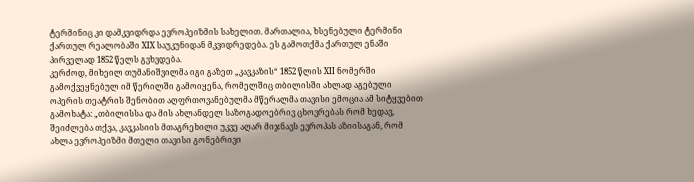ტერმინიც კი დამკვიდრდა ევროპეიზმის სახელით. მართალია, ხსენებული ტერმინი ქართულ რეალობაში XIX საუკუნიდან მკვიდრედება. ეს გამოთქმა ქართულ ენაში პირველად 1852 წელს გვხვდება.
კერძოდ, მიხეილ თუმანიშვილმა იგი გაზეთ „კავკაზის“ 1852 წლის XII ნომერში გამოქვეყნებულ იმ წერილში გამოიყენა, რომელშიც თბილისში ახლად აგებული ოპერის თეატრის შენობით აღფრთოვანებულმა მწერალმა თავისი ემოცია ამ სიტყვებით გამოხატა: „თბილისსა და მის ახლანდელ საზოგადოებრივ ცხოვრებას რომ ხედავ, შეიძლება თქვა, კავკასიის მთაგრეხილი უკვე აღარ მიჯნავს ევროპას აზიისაგან, რომ ახლა ევროპეიზმი მთელი თავისი გონებრივი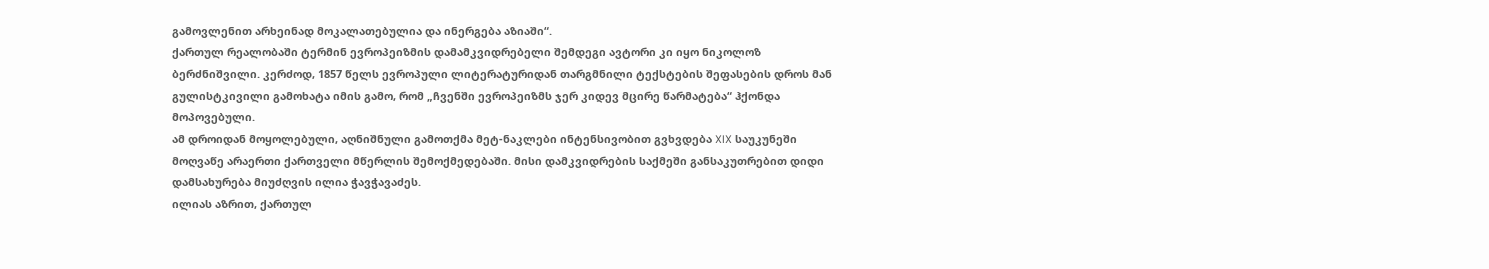გამოვლენით არხეინად მოკალათებულია და ინერგება აზიაში“.
ქართულ რეალობაში ტერმინ ევროპეიზმის დამამკვიდრებელი შემდეგი ავტორი კი იყო ნიკოლოზ ბერძნიშვილი. კერძოდ, 1857 წელს ევროპული ლიტერატურიდან თარგმნილი ტექსტების შეფასების დროს მან გულისტკივილი გამოხატა იმის გამო, რომ „ჩვენში ევროპეიზმს ჯერ კიდევ მცირე წარმატება“ ჰქონდა მოპოვებული.
ამ დროიდან მოყოლებული, აღნიშნული გამოთქმა მეტ-ნაკლები ინტენსივობით გვხვდება XIX საუკუნეში მოღვაწე არაერთი ქართველი მწერლის შემოქმედებაში. მისი დამკვიდრების საქმეში განსაკუთრებით დიდი დამსახურება მიუძღვის ილია ჭავჭავაძეს.
ილიას აზრით, ქართულ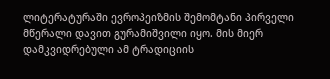ლიტერატურაში ევროპეიზმის შემომტანი პირველი მწერალი დავით გურამიშვილი იყო. მის მიერ დამკვიდრებული ამ ტრადიციის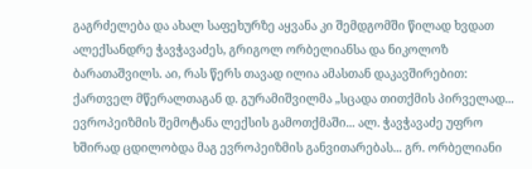გაგრძელება და ახალ საფეხურზე აყვანა კი შემდგომში წილად ხვდათ ალექსანდრე ჭავჭავაძეს, გრიგოლ ორბელიანსა და ნიკოლოზ ბარათაშვილს. აი, რას წერს თავად ილია ამასთან დაკავშირებით: ქართველ მწერალთაგან დ. გურამიშვილმა „სცადა თითქმის პირველად... ევროპეიზმის შემოტანა ლექსის გამოთქმაში... ალ. ჭავჭავაძე უფრო ხშირად ცდილობდა მაგ ევროპეიზმის განვითარებას... გრ. ორბელიანი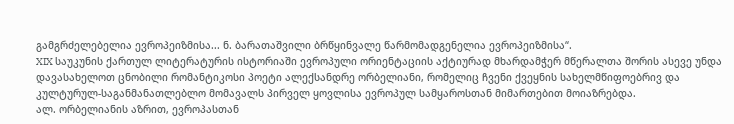გამგრძელებელია ევროპეიზმისა... ნ. ბარათაშვილი ბრწყინვალე წარმომადგენელია ევროპეიზმისა“.
XIX საუკუნის ქართულ ლიტერატურის ისტორიაში ევროპული ორიენტაციის აქტიურად მხარდამჭერ მწერალთა შორის ასევე უნდა დავასახელოთ ცნობილი რომანტიკოსი პოეტი ალექსანდრე ორბელიანი, რომელიც ჩვენი ქვეყნის სახელმწიფოებრივ და კულტურულ-საგანმანათლებლო მომავალს პირველ ყოვლისა ევროპულ სამყაროსთან მიმართებით მოიაზრებდა.
ალ. ორბელიანის აზრით, ევროპასთან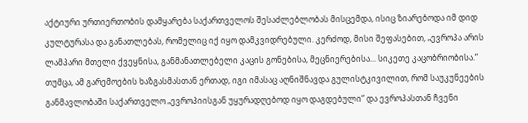აქტიური ურთიერთობის დამყარება საქართველოს შესაძლებლობას მისცემდა, ისიც ზიარებოდა იმ დიდ კულტურასა და განათლებას, რომელიც იქ იყო დამკვიდრებული. კერძოდ, მისი შეფასებით, „ევროპა არის ლამპარი მთელი ქვეყნისა, განმანათლებელი კაცის გონებისა, მეცნიერებისა... სიკეთე კაცობრიობისა.“
თუმცა, ამ გარემოების ხაზგასმასთან ერთად, იგი იმასაც აღნიშნავდა გულისტკივილით, რომ საუკუნეების განმავლობაში საქართველო „ევროპიისგან უყურადღებოდ იყო დაგდებული“ და ევროპასთან ჩვენი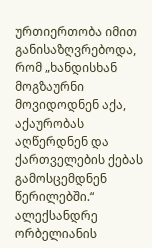ურთიერთობა იმით განისაზღვრებოდა, რომ „ხანდისხან მოგზაურნი მოვიდოდნენ აქა, აქაურობას აღწერდნენ და ქართველების ქებას გამოსცემდნენ წერილებში.“
ალექსანდრე ორბელიანის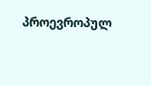პროევროპულ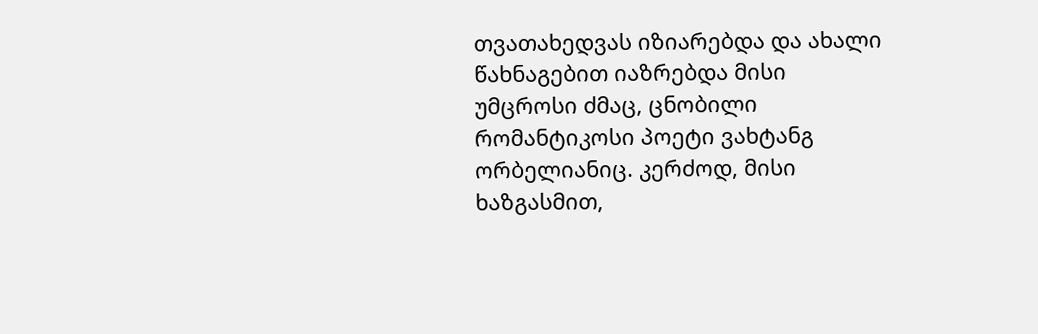თვათახედვას იზიარებდა და ახალი წახნაგებით იაზრებდა მისი უმცროსი ძმაც, ცნობილი რომანტიკოსი პოეტი ვახტანგ ორბელიანიც. კერძოდ, მისი ხაზგასმით,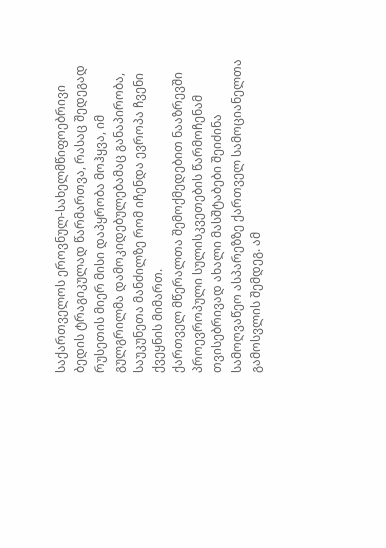საქართველოს ეროვნულ-სახელმწიფოებრივი ბედის ტრაგიკულად წარმართვა, რასაც შედეგად რუსეთის მიერ მისი დაპყრობა მოჰყვა, იმ გულგრილმა დამოკიდებულებამაც განაპირობა, საუკუნეთა მანძილზე რომ იჩენდა ევროპა ჩვენი ქვეყნის მიმართ.
ქართველ მწერალთა შემოქმედებით ნააზრევში პროევროპული სულისკვეთების წარმოჩენამ თვისებრივად ახალი მასშტაბები შეიძინა სამოღვაწეო ასპარეზზე ქართველ სამოციანელთა გამოსვლის შემდეგ. ამ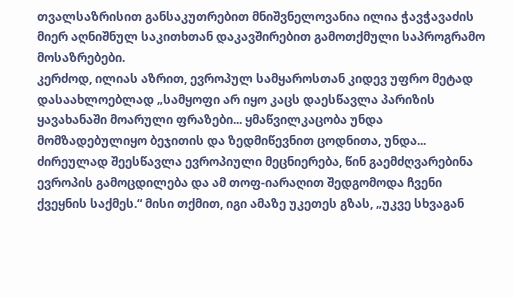თვალსაზრისით განსაკუთრებით მნიშვნელოვანია ილია ჭავჭავაძის მიერ აღნიშნულ საკითხთან დაკავშირებით გამოთქმული საპროგრამო მოსაზრებები.
კერძოდ, ილიას აზრით, ევროპულ სამყაროსთან კიდევ უფრო მეტად დასაახლოებლად „სამყოფი არ იყო კაცს დაესწავლა პარიზის ყავახანაში მოარული ფრაზები... ყმაწვილკაცობა უნდა მომზადებულიყო ბეჯითის და ზედმიწევნით ცოდნითა, უნდა... ძირეულად შეესწავლა ევროპიული მეცნიერება, წინ გაემძღვარებინა ევროპის გამოცდილება და ამ თოფ-იარაღით შედგომოდა ჩვენი ქვეყნის საქმეს.“ მისი თქმით, იგი ამაზე უკეთეს გზას, „უკვე სხვაგან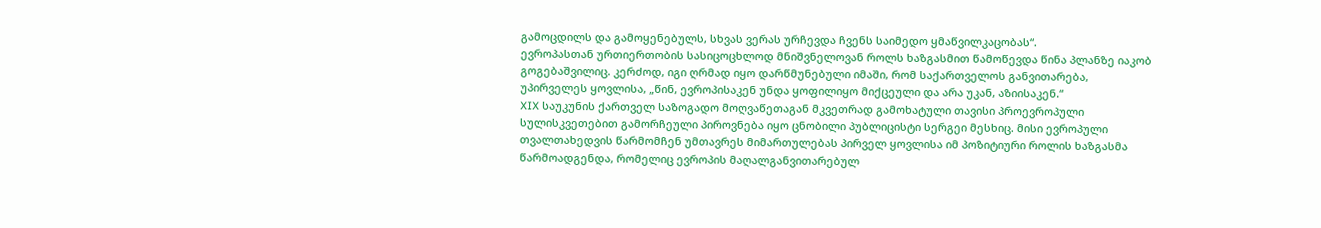გამოცდილს და გამოყენებულს, სხვას ვერას ურჩევდა ჩვენს საიმედო ყმაწვილკაცობას“.
ევროპასთან ურთიერთობის სასიცოცხლოდ მნიშვნელოვან როლს ხაზგასმით წამოწევდა წინა პლანზე იაკობ გოგებაშვილიც. კერძოდ, იგი ღრმად იყო დარწმუნებული იმაში, რომ საქართველოს განვითარება, უპირველეს ყოვლისა, „წინ, ევროპისაკენ უნდა ყოფილიყო მიქცეული და არა უკან, აზიისაკენ.“
XIX საუკუნის ქართველ საზოგადო მოღვაწეთაგან მკვეთრად გამოხატული თავისი პროევროპული სულისკვეთებით გამორჩეული პიროვნება იყო ცნობილი პუბლიცისტი სერგეი მესხიც. მისი ევროპული თვალთახედვის წარმომჩენ უმთავრეს მიმართულებას პირველ ყოვლისა იმ პოზიტიური როლის ხაზგასმა წარმოადგენდა, რომელიც ევროპის მაღალგანვითარებულ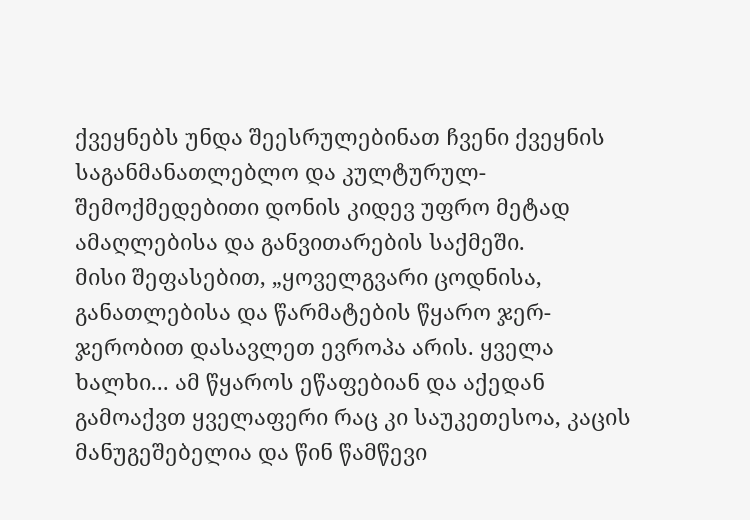ქვეყნებს უნდა შეესრულებინათ ჩვენი ქვეყნის საგანმანათლებლო და კულტურულ-შემოქმედებითი დონის კიდევ უფრო მეტად ამაღლებისა და განვითარების საქმეში.
მისი შეფასებით, „ყოველგვარი ცოდნისა, განათლებისა და წარმატების წყარო ჯერ-ჯერობით დასავლეთ ევროპა არის. ყველა ხალხი... ამ წყაროს ეწაფებიან და აქედან გამოაქვთ ყველაფერი რაც კი საუკეთესოა, კაცის მანუგეშებელია და წინ წამწევი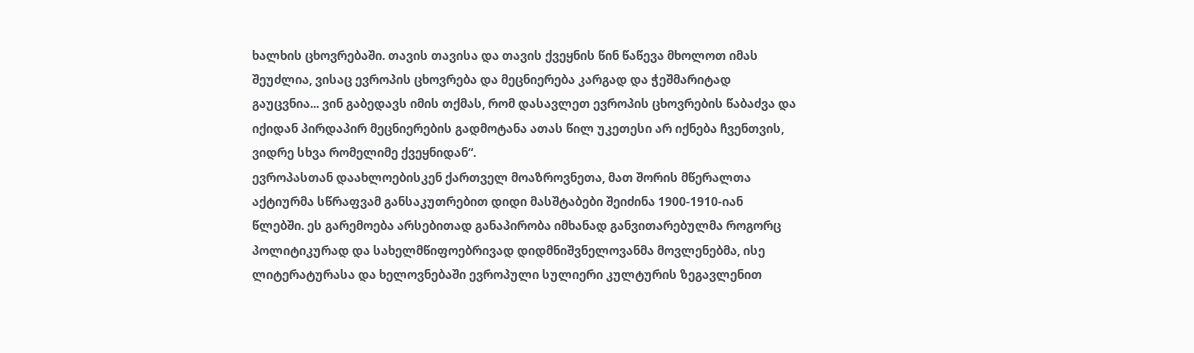ხალხის ცხოვრებაში. თავის თავისა და თავის ქვეყნის წინ წაწევა მხოლოთ იმას შეუძლია, ვისაც ევროპის ცხოვრება და მეცნიერება კარგად და ჭეშმარიტად გაუცვნია... ვინ გაბედავს იმის თქმას, რომ დასავლეთ ევროპის ცხოვრების წაბაძვა და იქიდან პირდაპირ მეცნიერების გადმოტანა ათას წილ უკეთესი არ იქნება ჩვენთვის, ვიდრე სხვა რომელიმე ქვეყნიდან“.
ევროპასთან დაახლოებისკენ ქართველ მოაზროვნეთა, მათ შორის მწერალთა აქტიურმა სწრაფვამ განსაკუთრებით დიდი მასშტაბები შეიძინა 1900-1910-იან წლებში. ეს გარემოება არსებითად განაპირობა იმხანად განვითარებულმა როგორც პოლიტიკურად და სახელმწიფოებრივად დიდმნიშვნელოვანმა მოვლენებმა, ისე ლიტერატურასა და ხელოვნებაში ევროპული სულიერი კულტურის ზეგავლენით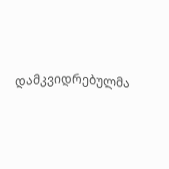დამკვიდრებულმა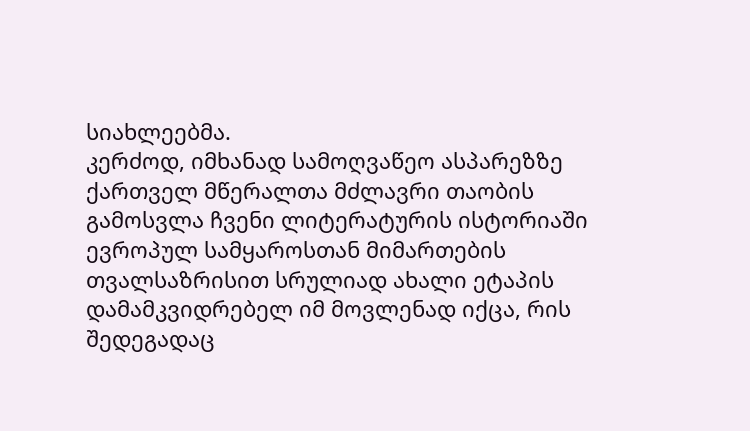სიახლეებმა.
კერძოდ, იმხანად სამოღვაწეო ასპარეზზე ქართველ მწერალთა მძლავრი თაობის გამოსვლა ჩვენი ლიტერატურის ისტორიაში ევროპულ სამყაროსთან მიმართების თვალსაზრისით სრულიად ახალი ეტაპის დამამკვიდრებელ იმ მოვლენად იქცა, რის შედეგადაც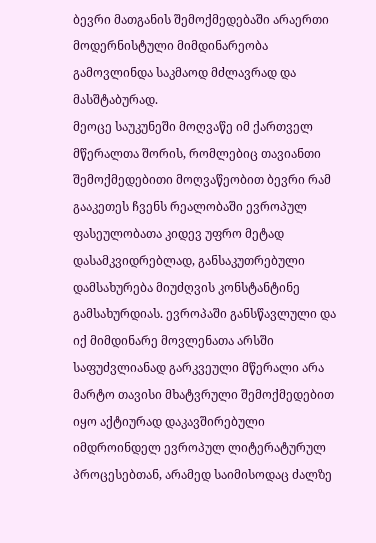ბევრი მათგანის შემოქმედებაში არაერთი მოდერნისტული მიმდინარეობა გამოვლინდა საკმაოდ მძლავრად და მასშტაბურად.
მეოცე საუკუნეში მოღვაწე იმ ქართველ მწერალთა შორის, რომლებიც თავიანთი შემოქმედებითი მოღვაწეობით ბევრი რამ გააკეთეს ჩვენს რეალობაში ევროპულ ფასეულობათა კიდევ უფრო მეტად დასამკვიდრებლად, განსაკუთრებული დამსახურება მიუძღვის კონსტანტინე გამსახურდიას. ევროპაში განსწავლული და იქ მიმდინარე მოვლენათა არსში საფუძვლიანად გარკვეული მწერალი არა მარტო თავისი მხატვრული შემოქმედებით იყო აქტიურად დაკავშირებული იმდროინდელ ევროპულ ლიტერატურულ პროცესებთან, არამედ საიმისოდაც ძალზე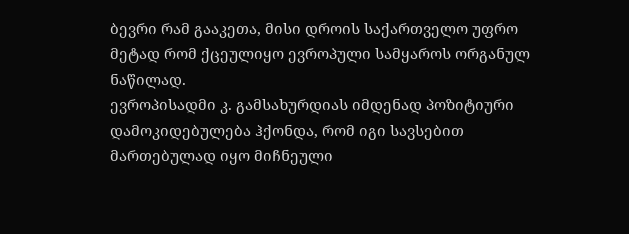ბევრი რამ გააკეთა, მისი დროის საქართველო უფრო მეტად რომ ქცეულიყო ევროპული სამყაროს ორგანულ ნაწილად.
ევროპისადმი კ. გამსახურდიას იმდენად პოზიტიური დამოკიდებულება ჰქონდა, რომ იგი სავსებით მართებულად იყო მიჩნეული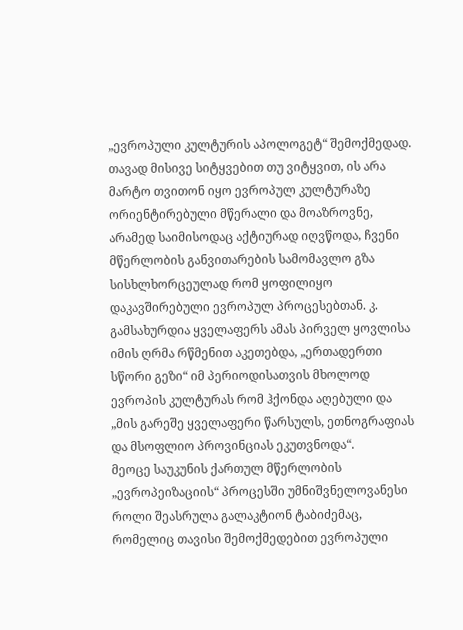„ევროპული კულტურის აპოლოგეტ“ შემოქმედად. თავად მისივე სიტყვებით თუ ვიტყვით, ის არა მარტო თვითონ იყო ევროპულ კულტურაზე ორიენტირებული მწერალი და მოაზროვნე, არამედ საიმისოდაც აქტიურად იღვწოდა, ჩვენი მწერლობის განვითარების სამომავლო გზა სისხლხორცეულად რომ ყოფილიყო დაკავშირებული ევროპულ პროცესებთან. კ. გამსახურდია ყველაფერს ამას პირველ ყოვლისა იმის ღრმა რწმენით აკეთებდა, „ერთადერთი სწორი გეზი“ იმ პერიოდისათვის მხოლოდ ევროპის კულტურას რომ ჰქონდა აღებული და „მის გარეშე ყველაფერი წარსულს, ეთნოგრაფიას და მსოფლიო პროვინციას ეკუთვნოდა“.
მეოცე საუკუნის ქართულ მწერლობის „ევროპეიზაციის“ პროცესში უმნიშვნელოვანესი როლი შეასრულა გალაკტიონ ტაბიძემაც, რომელიც თავისი შემოქმედებით ევროპული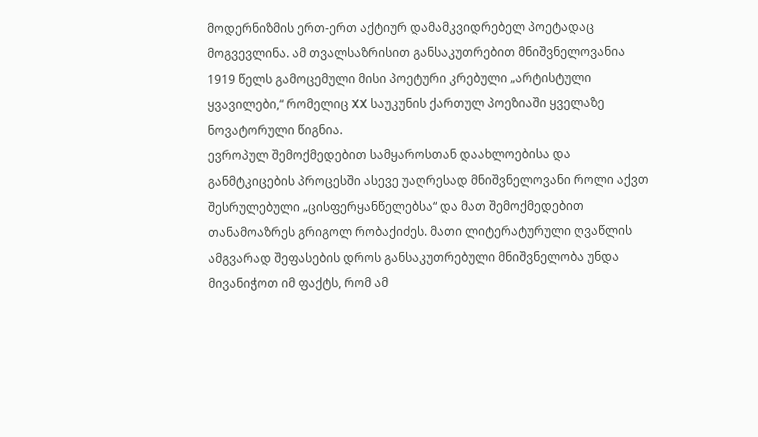მოდერნიზმის ერთ-ერთ აქტიურ დამამკვიდრებელ პოეტადაც მოგვევლინა. ამ თვალსაზრისით განსაკუთრებით მნიშვნელოვანია 1919 წელს გამოცემული მისი პოეტური კრებული „არტისტული ყვავილები,“ რომელიც XX საუკუნის ქართულ პოეზიაში ყველაზე ნოვატორული წიგნია.
ევროპულ შემოქმედებით სამყაროსთან დაახლოებისა და განმტკიცების პროცესში ასევე უაღრესად მნიშვნელოვანი როლი აქვთ შესრულებული „ცისფერყანწელებსა“ და მათ შემოქმედებით თანამოაზრეს გრიგოლ რობაქიძეს. მათი ლიტერატურული ღვაწლის ამგვარად შეფასების დროს განსაკუთრებული მნიშვნელობა უნდა მივანიჭოთ იმ ფაქტს, რომ ამ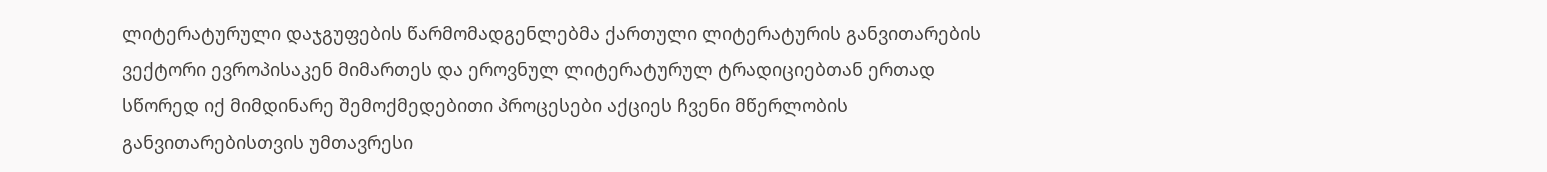ლიტერატურული დაჯგუფების წარმომადგენლებმა ქართული ლიტერატურის განვითარების ვექტორი ევროპისაკენ მიმართეს და ეროვნულ ლიტერატურულ ტრადიციებთან ერთად სწორედ იქ მიმდინარე შემოქმედებითი პროცესები აქციეს ჩვენი მწერლობის განვითარებისთვის უმთავრესი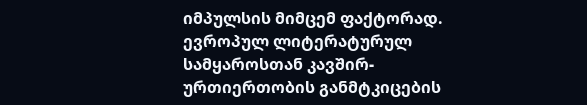იმპულსის მიმცემ ფაქტორად.
ევროპულ ლიტერატურულ სამყაროსთან კავშირ-ურთიერთობის განმტკიცების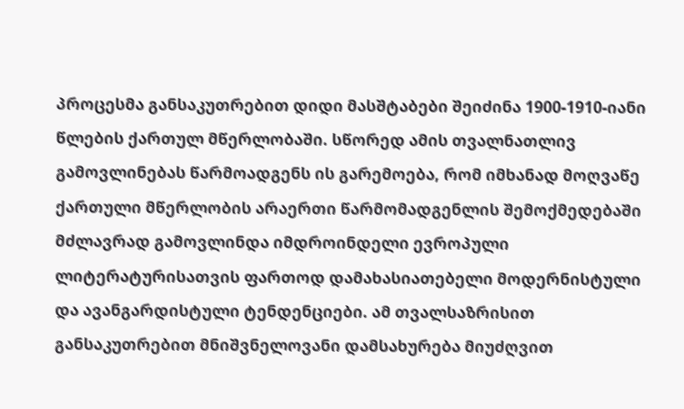პროცესმა განსაკუთრებით დიდი მასშტაბები შეიძინა 1900-1910-იანი წლების ქართულ მწერლობაში. სწორედ ამის თვალნათლივ გამოვლინებას წარმოადგენს ის გარემოება, რომ იმხანად მოღვაწე ქართული მწერლობის არაერთი წარმომადგენლის შემოქმედებაში მძლავრად გამოვლინდა იმდროინდელი ევროპული ლიტერატურისათვის ფართოდ დამახასიათებელი მოდერნისტული და ავანგარდისტული ტენდენციები. ამ თვალსაზრისით განსაკუთრებით მნიშვნელოვანი დამსახურება მიუძღვით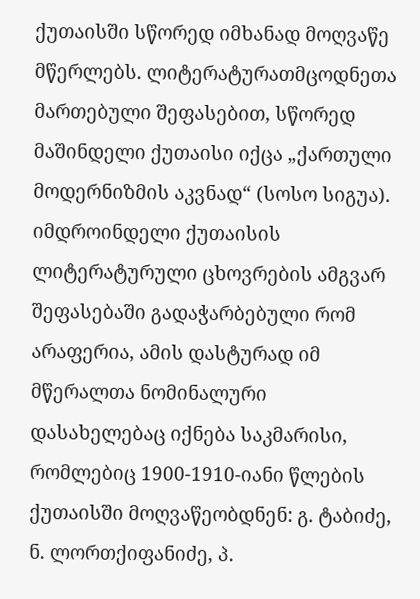ქუთაისში სწორედ იმხანად მოღვაწე მწერლებს. ლიტერატურათმცოდნეთა მართებული შეფასებით, სწორედ მაშინდელი ქუთაისი იქცა „ქართული მოდერნიზმის აკვნად“ (სოსო სიგუა).
იმდროინდელი ქუთაისის ლიტერატურული ცხოვრების ამგვარ შეფასებაში გადაჭარბებული რომ არაფერია, ამის დასტურად იმ მწერალთა ნომინალური დასახელებაც იქნება საკმარისი, რომლებიც 1900-1910-იანი წლების ქუთაისში მოღვაწეობდნენ: გ. ტაბიძე, ნ. ლორთქიფანიძე, პ.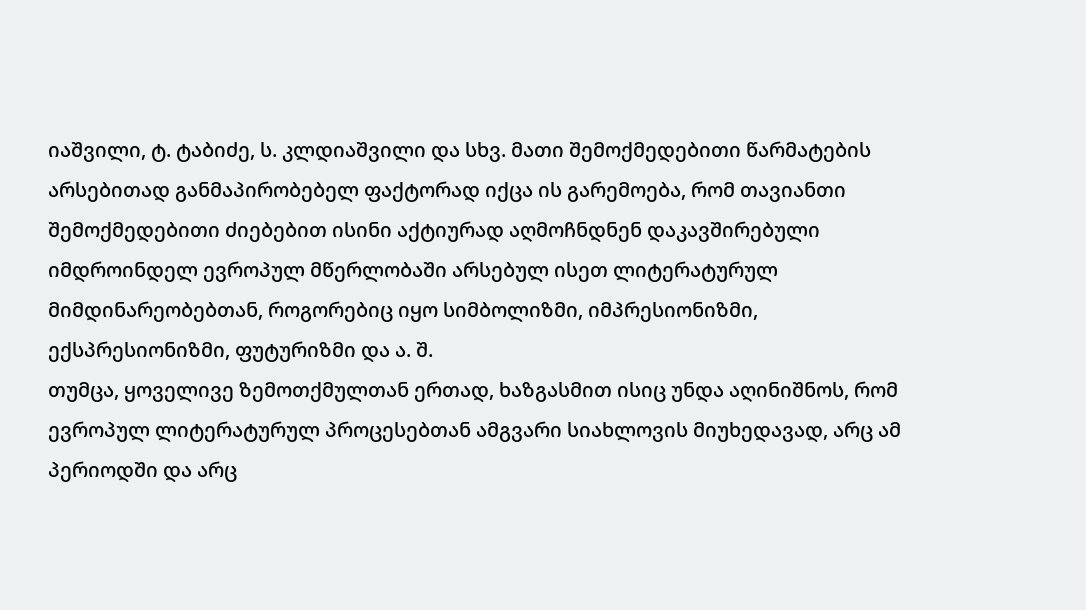იაშვილი, ტ. ტაბიძე, ს. კლდიაშვილი და სხვ. მათი შემოქმედებითი წარმატების არსებითად განმაპირობებელ ფაქტორად იქცა ის გარემოება, რომ თავიანთი შემოქმედებითი ძიებებით ისინი აქტიურად აღმოჩნდნენ დაკავშირებული იმდროინდელ ევროპულ მწერლობაში არსებულ ისეთ ლიტერატურულ მიმდინარეობებთან, როგორებიც იყო სიმბოლიზმი, იმპრესიონიზმი, ექსპრესიონიზმი, ფუტურიზმი და ა. შ.
თუმცა, ყოველივე ზემოთქმულთან ერთად, ხაზგასმით ისიც უნდა აღინიშნოს, რომ ევროპულ ლიტერატურულ პროცესებთან ამგვარი სიახლოვის მიუხედავად, არც ამ პერიოდში და არც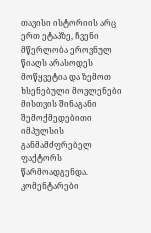თავისი ისტორიის არც ერთ ეტაპზე, ჩვენი მწერლობა ეროვნულ წიაღს არასოდეს მოწყვეტია და ზემოთ ხსენებული მოვლენები მისთვის შინაგანი შემოქმედებითი იმპულსის განმამძფრებელ ფაქტორს წარმოადგენდა.
კომენტარები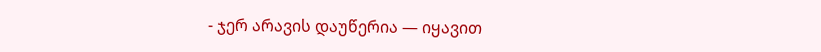- ჯერ არავის დაუწერია — იყავით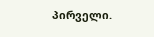პირველი.